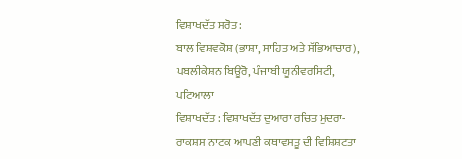ਵਿਸ਼ਾਖਦੱਤ ਸਰੋਤ :
ਬਾਲ ਵਿਸ਼ਵਕੋਸ਼ (ਭਾਸ਼ਾ, ਸਾਹਿਤ ਅਤੇ ਸੱਭਿਆਚਾਰ), ਪਬਲੀਕੇਸ਼ਨ ਬਿਊਰੋ, ਪੰਜਾਬੀ ਯੂਨੀਵਰਸਿਟੀ, ਪਟਿਆਲਾ
ਵਿਸ਼ਾਖਦੱਤ : ਵਿਸ਼ਾਖਦੱਤ ਦੁਆਰਾ ਰਚਿਤ ਮੁਦਰਾ-ਰਾਕਸ਼ਸ ਨਾਟਕ ਆਪਣੀ ਕਥਾਵਸਤੂ ਦੀ ਵਿਸ਼ਿਸ਼ਟਤਾ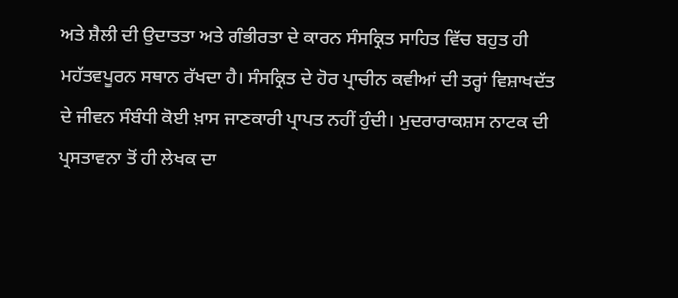ਅਤੇ ਸ਼ੈਲੀ ਦੀ ਉਦਾਤਤਾ ਅਤੇ ਗੰਭੀਰਤਾ ਦੇ ਕਾਰਨ ਸੰਸਕ੍ਰਿਤ ਸਾਹਿਤ ਵਿੱਚ ਬਹੁਤ ਹੀ ਮਹੱਤਵਪੂਰਨ ਸਥਾਨ ਰੱਖਦਾ ਹੈ। ਸੰਸਕ੍ਰਿਤ ਦੇ ਹੋਰ ਪ੍ਰਾਚੀਨ ਕਵੀਆਂ ਦੀ ਤਰ੍ਹਾਂ ਵਿਸ਼ਾਖਦੱਤ ਦੇ ਜੀਵਨ ਸੰਬੰਧੀ ਕੋਈ ਖ਼ਾਸ ਜਾਣਕਾਰੀ ਪ੍ਰਾਪਤ ਨਹੀਂ ਹੁੰਦੀ। ਮੁਦਰਾਰਾਕਸ਼ਸ ਨਾਟਕ ਦੀ ਪ੍ਰਸਤਾਵਨਾ ਤੋਂ ਹੀ ਲੇਖਕ ਦਾ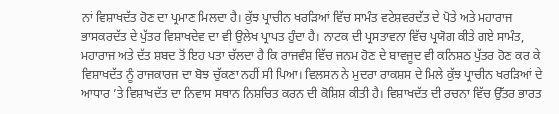ਨਾਂ ਵਿਸ਼ਾਖਦੱਤ ਹੋਣ ਦਾ ਪ੍ਰਮਾਣ ਮਿਲਦਾ ਹੈ। ਕੁੱਝ ਪ੍ਰਾਚੀਨ ਖਰੜਿਆਂ ਵਿੱਚ ਸਾਮੰਤ ਵਟੇਸ਼ਵਰਦੱਤ ਦੇ ਪੋਤੇ ਅਤੇ ਮਹਾਰਾਜ ਭਾਸਕਰਦੱਤ ਦੇ ਪੁੱਤਰ ਵਿਸ਼ਾਖਦੇਵ ਦਾ ਵੀ ਉਲੇਖ ਪ੍ਰਾਪਤ ਹੁੰਦਾ ਹੈ। ਨਾਟਕ ਦੀ ਪ੍ਰਸਤਾਵਨਾ ਵਿੱਚ ਪ੍ਰਯੋਗ ਕੀਤੇ ਗਏ ਸਾਮੰਤ, ਮਹਾਰਾਜ ਅਤੇ ਦੱਤ ਸ਼ਬਦ ਤੋਂ ਇਹ ਪਤਾ ਚੱਲਦਾ ਹੈ ਕਿ ਰਾਜਵੰਸ਼ ਵਿੱਚ ਜਨਮ ਹੋਣ ਦੇ ਬਾਵਜੂਦ ਵੀ ਕਨਿਸ਼ਠ ਪੁੱਤਰ ਹੋਣ ਕਰ ਕੇ ਵਿਸ਼ਾਖਦੱਤ ਨੂੰ ਰਾਜਕਾਰਜ ਦਾ ਬੋਝ ਚੁੱਕਣਾ ਨਹੀਂ ਸੀ ਪਿਆ। ਵਿਲਸਨ ਨੇ ਮੁਦਰਾ ਰਾਕਸ਼ਸ ਦੇ ਮਿਲੇ ਕੁੱਝ ਪ੍ਰਾਚੀਨ ਖਰੜਿਆਂ ਦੇ ਆਧਾਰ ’ਤੇ ਵਿਸ਼ਾਖਦੱਤ ਦਾ ਨਿਵਾਸ ਸਥਾਨ ਨਿਸ਼ਚਿਤ ਕਰਨ ਦੀ ਕੋਸ਼ਿਸ਼ ਕੀਤੀ ਹੈ। ਵਿਸ਼ਾਖਦੱਤ ਦੀ ਰਚਨਾ ਵਿੱਚ ਉੱਤਰ ਭਾਰਤ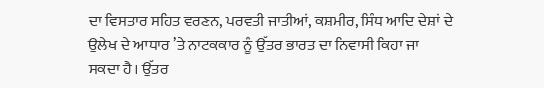ਦਾ ਵਿਸਤਾਰ ਸਹਿਤ ਵਰਣਨ, ਪਰਵਤੀ ਜਾਤੀਆਂ, ਕਸ਼ਮੀਰ, ਸਿੰਧ ਆਦਿ ਦੇਸ਼ਾਂ ਦੇ ਉਲੇਖ ਦੇ ਆਧਾਰ ’ਤੇ ਨਾਟਕਕਾਰ ਨੂੰ ਉੱਤਰ ਭਾਰਤ ਦਾ ਨਿਵਾਸੀ ਕਿਹਾ ਜਾ ਸਕਦਾ ਹੈ। ਉੱਤਰ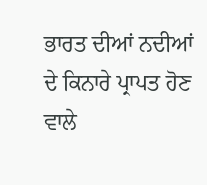ਭਾਰਤ ਦੀਆਂ ਨਦੀਆਂ ਦੇ ਕਿਨਾਰੇ ਪ੍ਰਾਪਤ ਹੋਣ ਵਾਲੇ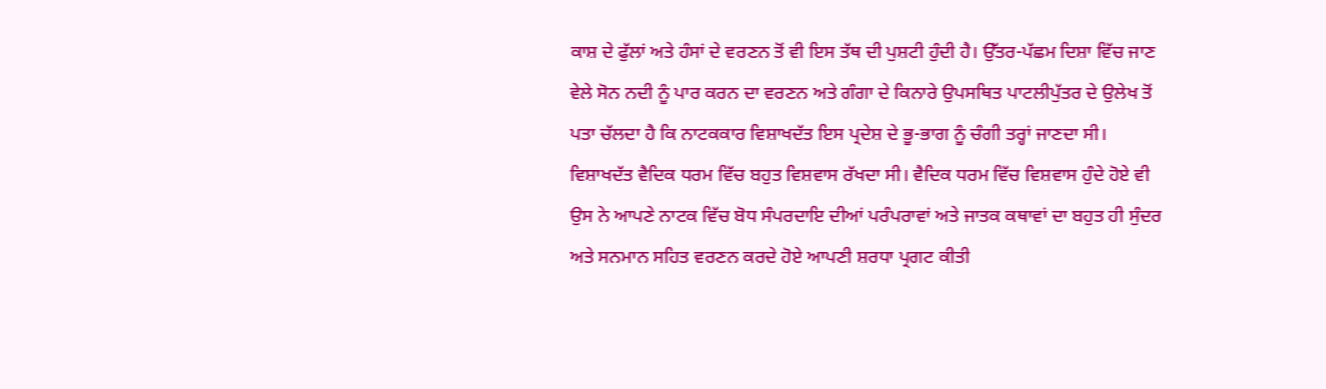ਕਾਸ਼ ਦੇ ਫੁੱਲਾਂ ਅਤੇ ਹੰਸਾਂ ਦੇ ਵਰਣਨ ਤੋਂ ਵੀ ਇਸ ਤੱਥ ਦੀ ਪੁਸ਼ਟੀ ਹੁੰਦੀ ਹੈ। ਉੱਤਰ-ਪੱਛਮ ਦਿਸ਼ਾ ਵਿੱਚ ਜਾਣ ਵੇਲੇ ਸੋਨ ਨਦੀ ਨੂੰ ਪਾਰ ਕਰਨ ਦਾ ਵਰਣਨ ਅਤੇ ਗੰਗਾ ਦੇ ਕਿਨਾਰੇ ਉਪਸਥਿਤ ਪਾਟਲੀਪੁੱਤਰ ਦੇ ਉਲੇਖ ਤੋਂ ਪਤਾ ਚੱਲਦਾ ਹੈ ਕਿ ਨਾਟਕਕਾਰ ਵਿਸ਼ਾਖਦੱਤ ਇਸ ਪ੍ਰਦੇਸ਼ ਦੇ ਭੂ-ਭਾਗ ਨੂੰ ਚੰਗੀ ਤਰ੍ਹਾਂ ਜਾਣਦਾ ਸੀ। ਵਿਸ਼ਾਖਦੱਤ ਵੈਦਿਕ ਧਰਮ ਵਿੱਚ ਬਹੁਤ ਵਿਸ਼ਵਾਸ ਰੱਖਦਾ ਸੀ। ਵੈਦਿਕ ਧਰਮ ਵਿੱਚ ਵਿਸ਼ਵਾਸ ਹੁੰਦੇ ਹੋਏ ਵੀ ਉਸ ਨੇ ਆਪਣੇ ਨਾਟਕ ਵਿੱਚ ਬੋਧ ਸੰਪਰਦਾਇ ਦੀਆਂ ਪਰੰਪਰਾਵਾਂ ਅਤੇ ਜਾਤਕ ਕਥਾਵਾਂ ਦਾ ਬਹੁਤ ਹੀ ਸੁੰਦਰ ਅਤੇ ਸਨਮਾਨ ਸਹਿਤ ਵਰਣਨ ਕਰਦੇ ਹੋਏ ਆਪਣੀ ਸ਼ਰਧਾ ਪ੍ਰਗਟ ਕੀਤੀ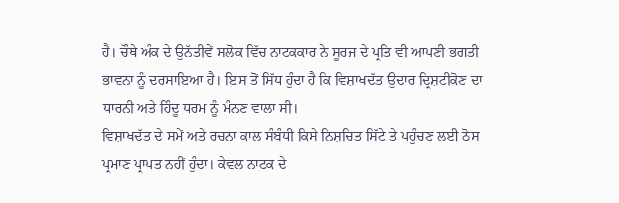ਹੈ। ਚੌਥੇ ਅੰਕ ਦੇ ਉਨੱਤੀਵੇਂ ਸਲੋਕ ਵਿੱਚ ਨਾਟਕਕਾਰ ਨੇ ਸੂਰਜ ਦੇ ਪ੍ਰਤਿ ਵੀ ਆਪਣੀ ਭਗਤੀ ਭਾਵਨਾ ਨੂੰ ਦਰਸਾਇਆ ਹੈ। ਇਸ ਤੋਂ ਸਿੱਧ ਹੁੰਦਾ ਹੈ ਕਿ ਵਿਸ਼ਾਖਦੱਤ ਉਦਾਰ ਦ੍ਰਿਸ਼ਟੀਕੋਣ ਦਾ ਧਾਰਨੀ ਅਤੇ ਹਿੰਦੂ ਧਰਮ ਨੂੰ ਮੰਨਣ ਵਾਲਾ ਸੀ।
ਵਿਸ਼ਾਖਦੱਤ ਦੇ ਸਮੇਂ ਅਤੇ ਰਚਨਾ ਕਾਲ ਸੰਬੰਧੀ ਕਿਸੇ ਨਿਸ਼ਚਿਤ ਸਿੱਟੇ ਤੇ ਪਹੁੰਚਣ ਲਈ ਠੋਸ ਪ੍ਰਮਾਣ ਪ੍ਰਾਪਤ ਨਹੀਂ ਹੁੰਦਾ। ਕੇਵਲ ਨਾਟਕ ਦੇ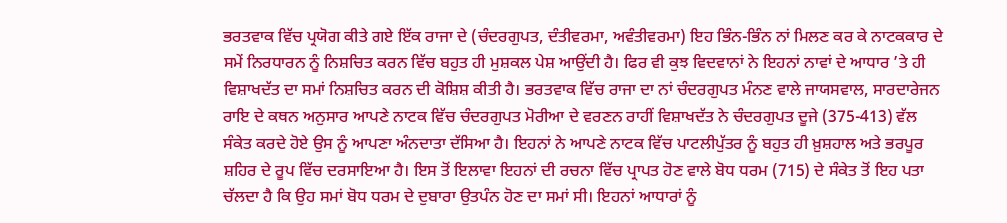ਭਰਤਵਾਕ ਵਿੱਚ ਪ੍ਰਯੋਗ ਕੀਤੇ ਗਏ ਇੱਕ ਰਾਜਾ ਦੇ (ਚੰਦਰਗੁਪਤ, ਦੰਤੀਵਰਮਾ, ਅਵੰਤੀਵਰਮਾ) ਇਹ ਭਿੰਨ-ਭਿੰਨ ਨਾਂ ਮਿਲਣ ਕਰ ਕੇ ਨਾਟਕਕਾਰ ਦੇ ਸਮੇਂ ਨਿਰਧਾਰਨ ਨੂੰ ਨਿਸ਼ਚਿਤ ਕਰਨ ਵਿੱਚ ਬਹੁਤ ਹੀ ਮੁਸ਼ਕਲ ਪੇਸ਼ ਆਉਂਦੀ ਹੈ। ਫਿਰ ਵੀ ਕੁਝ ਵਿਦਵਾਨਾਂ ਨੇ ਇਹਨਾਂ ਨਾਵਾਂ ਦੇ ਆਧਾਰ ’ਤੇ ਹੀ ਵਿਸ਼ਾਖਦੱਤ ਦਾ ਸਮਾਂ ਨਿਸ਼ਚਿਤ ਕਰਨ ਦੀ ਕੋਸ਼ਿਸ਼ ਕੀਤੀ ਹੈ। ਭਰਤਵਾਕ ਵਿੱਚ ਰਾਜਾ ਦਾ ਨਾਂ ਚੰਦਰਗੁਪਤ ਮੰਨਣ ਵਾਲੇ ਜਾਯਸਵਾਲ, ਸਾਰਦਾਰੇਜਨ ਰਾਇ ਦੇ ਕਥਨ ਅਨੁਸਾਰ ਆਪਣੇ ਨਾਟਕ ਵਿੱਚ ਚੰਦਰਗੁਪਤ ਮੋਰੀਆ ਦੇ ਵਰਣਨ ਰਾਹੀਂ ਵਿਸ਼ਾਖਦੱਤ ਨੇ ਚੰਦਰਗੁਪਤ ਦੂਜੇ (375-413) ਵੱਲ ਸੰਕੇਤ ਕਰਦੇ ਹੋਏ ਉਸ ਨੂੰ ਆਪਣਾ ਅੰਨਦਾਤਾ ਦੱਸਿਆ ਹੈ। ਇਹਨਾਂ ਨੇ ਆਪਣੇ ਨਾਟਕ ਵਿੱਚ ਪਾਟਲੀਪੁੱਤਰ ਨੂੰ ਬਹੁਤ ਹੀ ਖ਼ੁਸ਼ਹਾਲ ਅਤੇ ਭਰਪੂਰ ਸ਼ਹਿਰ ਦੇ ਰੂਪ ਵਿੱਚ ਦਰਸਾਇਆ ਹੈ। ਇਸ ਤੋਂ ਇਲਾਵਾ ਇਹਨਾਂ ਦੀ ਰਚਨਾ ਵਿੱਚ ਪ੍ਰਾਪਤ ਹੋਣ ਵਾਲੇ ਬੋਧ ਧਰਮ (715) ਦੇ ਸੰਕੇਤ ਤੋਂ ਇਹ ਪਤਾ ਚੱਲਦਾ ਹੈ ਕਿ ਉਹ ਸਮਾਂ ਬੋਧ ਧਰਮ ਦੇ ਦੁਬਾਰਾ ਉਤਪੰਨ ਹੋਣ ਦਾ ਸਮਾਂ ਸੀ। ਇਹਨਾਂ ਆਧਾਰਾਂ ਨੂੰ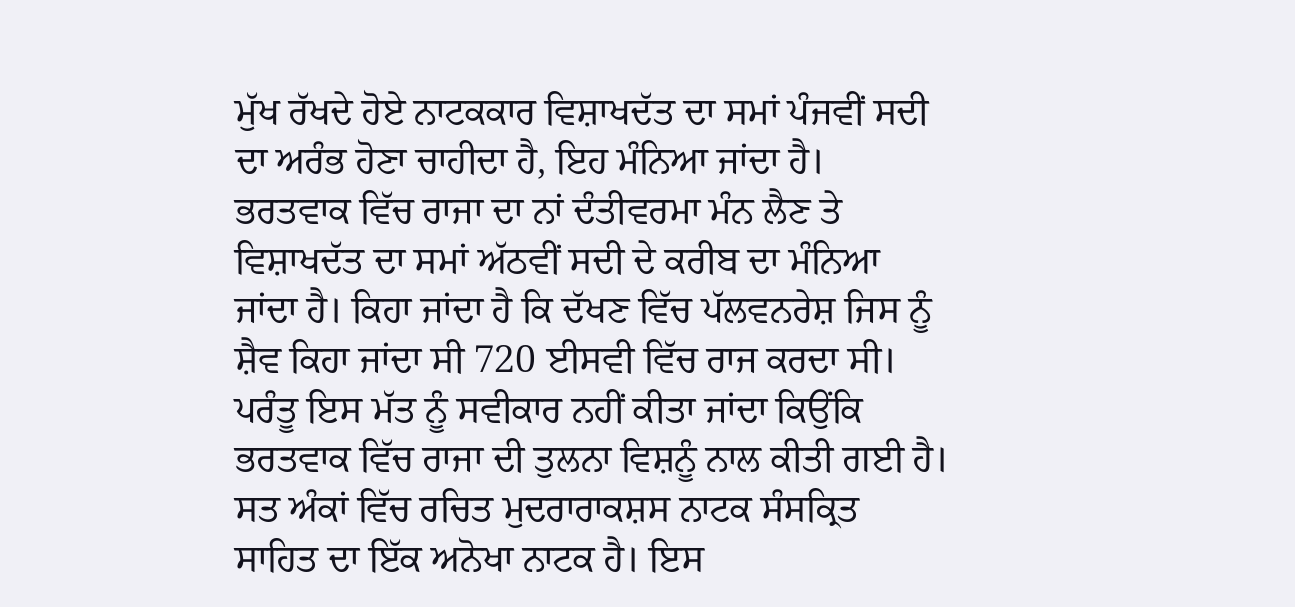ਮੁੱਖ ਰੱਖਦੇ ਹੋਏ ਨਾਟਕਕਾਰ ਵਿਸ਼ਾਖਦੱਤ ਦਾ ਸਮਾਂ ਪੰਜਵੀਂ ਸਦੀ ਦਾ ਅਰੰਭ ਹੋਣਾ ਚਾਹੀਦਾ ਹੈ, ਇਹ ਮੰਨਿਆ ਜਾਂਦਾ ਹੈ।
ਭਰਤਵਾਕ ਵਿੱਚ ਰਾਜਾ ਦਾ ਨਾਂ ਦੰਤੀਵਰਮਾ ਮੰਨ ਲੈਣ ਤੇ ਵਿਸ਼ਾਖਦੱਤ ਦਾ ਸਮਾਂ ਅੱਠਵੀਂ ਸਦੀ ਦੇ ਕਰੀਬ ਦਾ ਮੰਨਿਆ ਜਾਂਦਾ ਹੈ। ਕਿਹਾ ਜਾਂਦਾ ਹੈ ਕਿ ਦੱਖਣ ਵਿੱਚ ਪੱਲਵਨਰੇਸ਼ ਜਿਸ ਨੂੰ ਸ਼ੈਵ ਕਿਹਾ ਜਾਂਦਾ ਸੀ 720 ਈਸਵੀ ਵਿੱਚ ਰਾਜ ਕਰਦਾ ਸੀ। ਪਰੰਤੂ ਇਸ ਮੱਤ ਨੂੰ ਸਵੀਕਾਰ ਨਹੀਂ ਕੀਤਾ ਜਾਂਦਾ ਕਿਉਂਕਿ ਭਰਤਵਾਕ ਵਿੱਚ ਰਾਜਾ ਦੀ ਤੁਲਨਾ ਵਿਸ਼ਨੂੰ ਨਾਲ ਕੀਤੀ ਗਈ ਹੈ।
ਸਤ ਅੰਕਾਂ ਵਿੱਚ ਰਚਿਤ ਮੁਦਰਾਰਾਕਸ਼ਸ ਨਾਟਕ ਸੰਸਕ੍ਰਿਤ ਸਾਹਿਤ ਦਾ ਇੱਕ ਅਨੋਖਾ ਨਾਟਕ ਹੈ। ਇਸ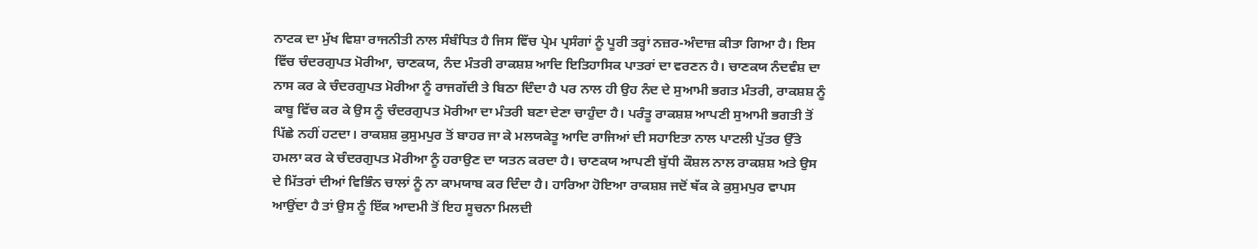ਨਾਟਕ ਦਾ ਮੁੱਖ ਵਿਸ਼ਾ ਰਾਜਨੀਤੀ ਨਾਲ ਸੰਬੰਧਿਤ ਹੈ ਜਿਸ ਵਿੱਚ ਪ੍ਰੇਮ ਪ੍ਰਸੰਗਾਂ ਨੂੰ ਪੂਰੀ ਤਰ੍ਹਾਂ ਨਜ਼ਰ-ਅੰਦਾਜ਼ ਕੀਤਾ ਗਿਆ ਹੈ। ਇਸ ਵਿੱਚ ਚੰਦਰਗੁਪਤ ਮੋਰੀਆ, ਚਾਣਕਯ, ਨੰਦ ਮੰਤਰੀ ਰਾਕਸ਼ਸ਼ ਆਦਿ ਇਤਿਹਾਸਿਕ ਪਾਤਰਾਂ ਦਾ ਵਰਣਨ ਹੈ। ਚਾਣਕਯ ਨੰਦਵੰਸ਼ ਦਾ ਨਾਸ ਕਰ ਕੇ ਚੰਦਰਗੁਪਤ ਮੋਰੀਆ ਨੂੰ ਰਾਜਗੱਦੀ ਤੇ ਬਿਠਾ ਦਿੰਦਾ ਹੈ ਪਰ ਨਾਲ ਹੀ ਉਹ ਨੰਦ ਦੇ ਸੁਆਮੀ ਭਗਤ ਮੰਤਰੀ, ਰਾਕਸ਼ਸ਼ ਨੂੰ ਕਾਬੂ ਵਿੱਚ ਕਰ ਕੇ ਉਸ ਨੂੰ ਚੰਦਰਗੁਪਤ ਮੋਰੀਆ ਦਾ ਮੰਤਰੀ ਬਣਾ ਦੇਣਾ ਚਾਹੁੰਦਾ ਹੈ। ਪਰੰਤੂ ਰਾਕਸ਼ਸ਼ ਆਪਣੀ ਸੁਆਮੀ ਭਗਤੀ ਤੋਂ ਪਿੱਛੇ ਨਹੀਂ ਹਟਦਾ। ਰਾਕਸ਼ਸ਼ ਕੁਸੁਮਪੁਰ ਤੋਂ ਬਾਹਰ ਜਾ ਕੇ ਮਲਯਕੇਤੂ ਆਦਿ ਰਾਜਿਆਂ ਦੀ ਸਹਾਇਤਾ ਨਾਲ ਪਾਟਲੀ ਪੁੱਤਰ ਉੱਤੇ ਹਮਲਾ ਕਰ ਕੇ ਚੰਦਰਗੁਪਤ ਮੋਰੀਆ ਨੂੰ ਹਰਾਉਣ ਦਾ ਯਤਨ ਕਰਦਾ ਹੈ। ਚਾਣਕਯ ਆਪਣੀ ਬੁੱਧੀ ਕੌਸ਼ਲ ਨਾਲ ਰਾਕਸ਼ਸ਼ ਅਤੇ ਉਸ ਦੇ ਮਿੱਤਰਾਂ ਦੀਆਂ ਵਿਭਿੰਨ ਚਾਲਾਂ ਨੂੰ ਨਾ ਕਾਮਯਾਬ ਕਰ ਦਿੰਦਾ ਹੈ। ਹਾਰਿਆ ਹੋਇਆ ਰਾਕਸ਼ਸ਼ ਜਦੋਂ ਥੱਕ ਕੇ ਕੁਸੁਮਪੁਰ ਵਾਪਸ ਆਉਂਦਾ ਹੈ ਤਾਂ ਉਸ ਨੂੰ ਇੱਕ ਆਦਮੀ ਤੋਂ ਇਹ ਸੂਚਨਾ ਮਿਲਦੀ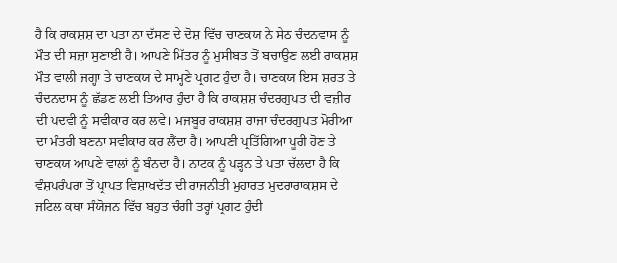ਹੈ ਕਿ ਰਾਕਸ਼ਸ਼ ਦਾ ਪਤਾ ਨਾ ਦੱਸਣ ਦੇ ਦੋਸ਼ ਵਿੱਚ ਚਾਣਕਯ ਨੇ ਸੇਠ ਚੰਦਨਵਾਸ ਨੂੰ ਮੌਤ ਦੀ ਸਜ਼ਾ ਸੁਣਾਈ ਹੈ। ਆਪਣੇ ਮਿੱਤਰ ਨੂੰ ਮੁਸੀਬਤ ਤੋਂ ਬਚਾਉਣ ਲਈ ਰਾਕਸ਼ਸ਼ ਮੌਤ ਵਾਲੀ ਜਗ੍ਹਾ ਤੇ ਚਾਣਕਯ ਦੇ ਸਾਮ੍ਹਣੇ ਪ੍ਰਗਟ ਹੁੰਦਾ ਹੈ। ਚਾਣਕਯ ਇਸ ਸ਼ਰਤ ਤੇ ਚੰਦਨਦਾਸ ਨੂੰ ਛੱਡਣ ਲਈ ਤਿਆਰ ਹੁੰਦਾ ਹੈ ਕਿ ਰਾਕਸ਼ਸ਼ ਚੰਦਰਗੁਪਤ ਦੀ ਵਜ਼ੀਰ ਦੀ ਪਦਵੀ ਨੂੰ ਸਵੀਕਾਰ ਕਰ ਲਵੇ। ਮਜਬੂਰ ਰਾਕਸ਼ਸ਼ ਰਾਜਾ ਚੰਦਰਗੁਪਤ ਮੋਰੀਆ ਦਾ ਮੰਤਰੀ ਬਣਨਾ ਸਵੀਕਾਰ ਕਰ ਲੈਂਦਾ ਹੈ। ਆਪਣੀ ਪ੍ਰਤਿੱਗਿਆ ਪੂਰੀ ਹੋਣ ਤੇ ਚਾਣਕਯ ਆਪਣੇ ਵਾਲਾਂ ਨੂੰ ਬੰਨਦਾ ਹੈ। ਨਾਟਕ ਨੂੰ ਪੜ੍ਹਨ ਤੇ ਪਤਾ ਚੱਲਦਾ ਹੈ ਕਿ ਵੰਸ਼ਪਰੰਪਰਾ ਤੋਂ ਪ੍ਰਾਪਤ ਵਿਸ਼ਾਖਦੱਤ ਦੀ ਰਾਜਨੀਤੀ ਮੁਹਾਰਤ ਮੁਦਰਾਰਾਕਸ਼ਸ ਦੇ ਜਟਿਲ ਕਥਾ ਸੰਯੋਜਨ ਵਿੱਚ ਬਹੁਤ ਚੰਗੀ ਤਰ੍ਹਾਂ ਪ੍ਰਗਟ ਹੁੰਦੀ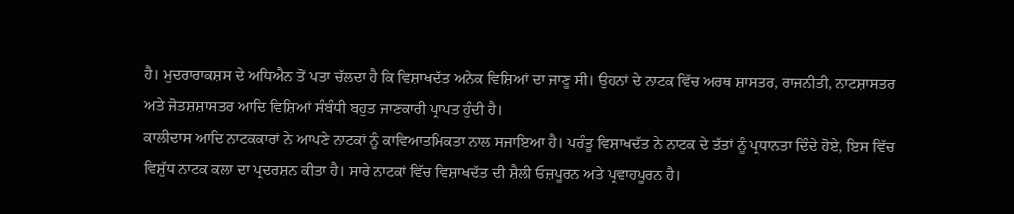ਹੈ। ਮੁਦਰਾਰਾਕਸ਼ਸ ਦੇ ਅਧਿਐਨ ਤੋਂ ਪਤਾ ਚੱਲਦਾ ਹੈ ਕਿ ਵਿਸ਼ਾਖਦੱਤ ਅਨੇਕ ਵਿਸ਼ਿਆਂ ਦਾ ਜਾਣੂ ਸੀ। ਉਹਨਾਂ ਦੇ ਨਾਟਕ ਵਿੱਚ ਅਰਥ ਸ਼ਾਸਤਰ, ਰਾਜਨੀਤੀ, ਨਾਟਸ਼ਾਸਤਰ ਅਤੇ ਜੋਤਸ਼ਸ਼ਾਸਤਰ ਆਦਿ ਵਿਸ਼ਿਆਂ ਸੰਬੰਧੀ ਬਹੁਤ ਜਾਣਕਾਰੀ ਪ੍ਰਾਪਤ ਹੁੰਦੀ ਹੈ।
ਕਾਲੀਦਾਸ ਆਦਿ ਨਾਟਕਕਾਰਾਂ ਨੇ ਆਪਣੇ ਨਾਟਕਾਂ ਨੂੰ ਕਾਵਿਆਤਮਿਕਤਾ ਨਾਲ ਸਜਾਇਆ ਹੈ। ਪਰੰਤੂ ਵਿਸ਼ਾਖਦੱਤ ਨੇ ਨਾਟਕ ਦੇ ਤੱਤਾਂ ਨੂੰ ਪ੍ਰਧਾਨਤਾ ਦਿੰਦੇ ਹੋਏ, ਇਸ ਵਿੱਚ ਵਿਸ਼ੁੱਧ ਨਾਟਕ ਕਲਾ ਦਾ ਪ੍ਰਦਰਸ਼ਨ ਕੀਤਾ ਹੈ। ਸਾਰੇ ਨਾਟਕਾਂ ਵਿੱਚ ਵਿਸ਼ਾਖਦੱਤ ਦੀ ਸ਼ੈਲੀ ਓਜ਼ਪੂਰਨ ਅਤੇ ਪ੍ਰਵਾਹਪੂਰਨ ਹੈ।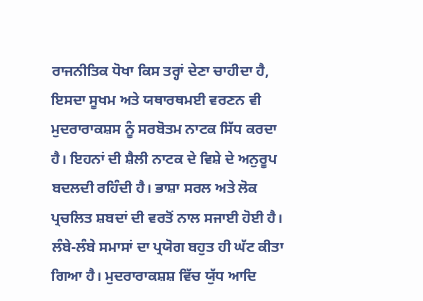ਰਾਜਨੀਤਿਕ ਧੋਖਾ ਕਿਸ ਤਰ੍ਹਾਂ ਦੇਣਾ ਚਾਹੀਦਾ ਹੈ, ਇਸਦਾ ਸੂਖਮ ਅਤੇ ਯਥਾਰਥਮਈ ਵਰਣਨ ਵੀ ਮੁਦਰਾਰਾਕਸ਼ਸ ਨੂੰ ਸਰਬੋਤਮ ਨਾਟਕ ਸਿੱਧ ਕਰਦਾ ਹੈ। ਇਹਨਾਂ ਦੀ ਸ਼ੈਲੀ ਨਾਟਕ ਦੇ ਵਿਸ਼ੇ ਦੇ ਅਨੁਰੂਪ ਬਦਲਦੀ ਰਹਿੰਦੀ ਹੈ। ਭਾਸ਼ਾ ਸਰਲ ਅਤੇ ਲੋਕ ਪ੍ਰਚਲਿਤ ਸ਼ਬਦਾਂ ਦੀ ਵਰਤੋਂ ਨਾਲ ਸਜਾਈ ਹੋਈ ਹੈ। ਲੰਬੇ-ਲੰਬੇ ਸਮਾਸਾਂ ਦਾ ਪ੍ਰਯੋਗ ਬਹੁਤ ਹੀ ਘੱਟ ਕੀਤਾ ਗਿਆ ਹੈ। ਮੁਦਰਾਰਾਕਸ਼ਸ਼ ਵਿੱਚ ਯੁੱਧ ਆਦਿ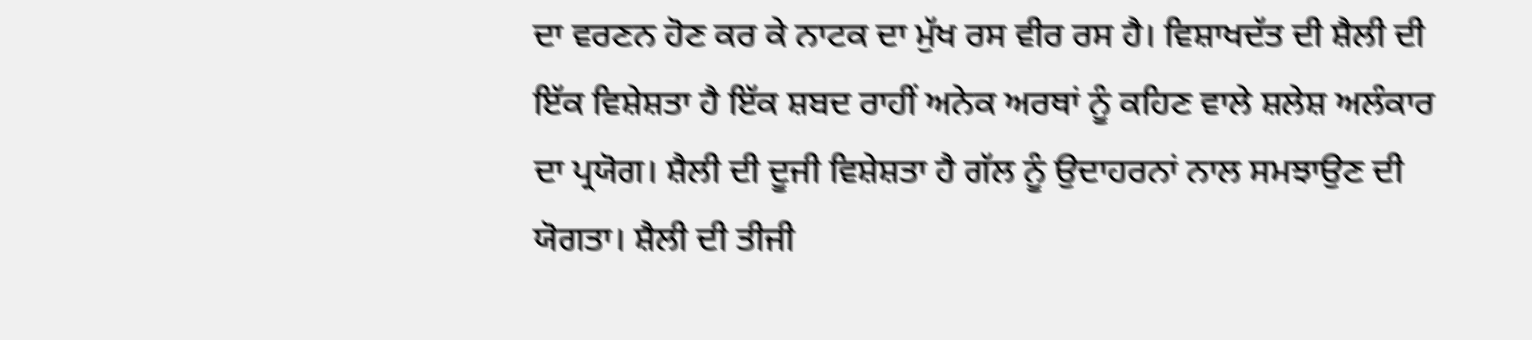ਦਾ ਵਰਣਨ ਹੋਣ ਕਰ ਕੇ ਨਾਟਕ ਦਾ ਮੁੱਖ ਰਸ ਵੀਰ ਰਸ ਹੈ। ਵਿਸ਼ਾਖਦੱਤ ਦੀ ਸ਼ੈਲੀ ਦੀ ਇੱਕ ਵਿਸ਼ੇਸ਼ਤਾ ਹੈ ਇੱਕ ਸ਼ਬਦ ਰਾਹੀਂ ਅਨੇਕ ਅਰਥਾਂ ਨੂੰ ਕਹਿਣ ਵਾਲੇ ਸ਼ਲੇਸ਼ ਅਲੰਕਾਰ ਦਾ ਪ੍ਰਯੋਗ। ਸ਼ੈਲੀ ਦੀ ਦੂਜੀ ਵਿਸ਼ੇਸ਼ਤਾ ਹੈ ਗੱਲ ਨੂੰ ਉਦਾਹਰਨਾਂ ਨਾਲ ਸਮਝਾਉਣ ਦੀ ਯੋਗਤਾ। ਸ਼ੈਲੀ ਦੀ ਤੀਜੀ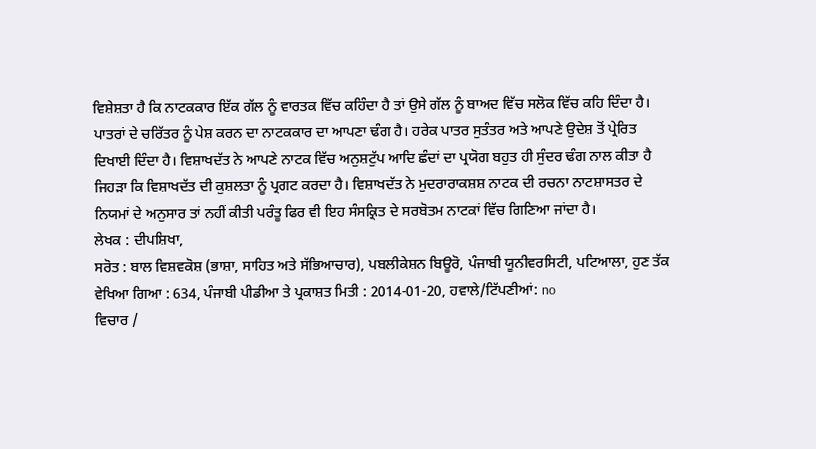ਵਿਸ਼ੇਸ਼ਤਾ ਹੈ ਕਿ ਨਾਟਕਕਾਰ ਇੱਕ ਗੱਲ ਨੂੰ ਵਾਰਤਕ ਵਿੱਚ ਕਹਿੰਦਾ ਹੈ ਤਾਂ ਉਸੇ ਗੱਲ ਨੂੰ ਬਾਅਦ ਵਿੱਚ ਸਲੋਕ ਵਿੱਚ ਕਹਿ ਦਿੰਦਾ ਹੈ। ਪਾਤਰਾਂ ਦੇ ਚਰਿੱਤਰ ਨੂੰ ਪੇਸ਼ ਕਰਨ ਦਾ ਨਾਟਕਕਾਰ ਦਾ ਆਪਣਾ ਢੰਗ ਹੈ। ਹਰੇਕ ਪਾਤਰ ਸੁਤੰਤਰ ਅਤੇ ਆਪਣੇ ਉਦੇਸ਼ ਤੋਂ ਪ੍ਰੇਰਿਤ ਦਿਖਾਈ ਦਿੰਦਾ ਹੈ। ਵਿਸ਼ਾਖਦੱਤ ਨੇ ਆਪਣੇ ਨਾਟਕ ਵਿੱਚ ਅਨੁਸ਼ਟੁੱਪ ਆਦਿ ਛੰਦਾਂ ਦਾ ਪ੍ਰਯੋਗ ਬਹੁਤ ਹੀ ਸੁੰਦਰ ਢੰਗ ਨਾਲ ਕੀਤਾ ਹੈ ਜਿਹੜਾ ਕਿ ਵਿਸ਼ਾਖਦੱਤ ਦੀ ਕੁਸ਼ਲਤਾ ਨੂੰ ਪ੍ਰਗਟ ਕਰਦਾ ਹੈ। ਵਿਸ਼ਾਖਦੱਤ ਨੇ ਮੁਦਰਾਰਾਕਸ਼ਸ਼ ਨਾਟਕ ਦੀ ਰਚਨਾ ਨਾਟਸ਼ਾਸਤਰ ਦੇ ਨਿਯਮਾਂ ਦੇ ਅਨੁਸਾਰ ਤਾਂ ਨਹੀਂ ਕੀਤੀ ਪਰੰਤੂ ਫਿਰ ਵੀ ਇਹ ਸੰਸਕ੍ਰਿਤ ਦੇ ਸਰਬੋਤਮ ਨਾਟਕਾਂ ਵਿੱਚ ਗਿਣਿਆ ਜਾਂਦਾ ਹੈ।
ਲੇਖਕ : ਦੀਪਸ਼ਿਖਾ,
ਸਰੋਤ : ਬਾਲ ਵਿਸ਼ਵਕੋਸ਼ (ਭਾਸ਼ਾ, ਸਾਹਿਤ ਅਤੇ ਸੱਭਿਆਚਾਰ), ਪਬਲੀਕੇਸ਼ਨ ਬਿਊਰੋ, ਪੰਜਾਬੀ ਯੂਨੀਵਰਸਿਟੀ, ਪਟਿਆਲਾ, ਹੁਣ ਤੱਕ ਵੇਖਿਆ ਗਿਆ : 634, ਪੰਜਾਬੀ ਪੀਡੀਆ ਤੇ ਪ੍ਰਕਾਸ਼ਤ ਮਿਤੀ : 2014-01-20, ਹਵਾਲੇ/ਟਿੱਪਣੀਆਂ: no
ਵਿਚਾਰ /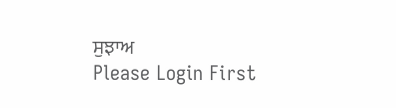ਸੁਝਾਅ
Please Login First